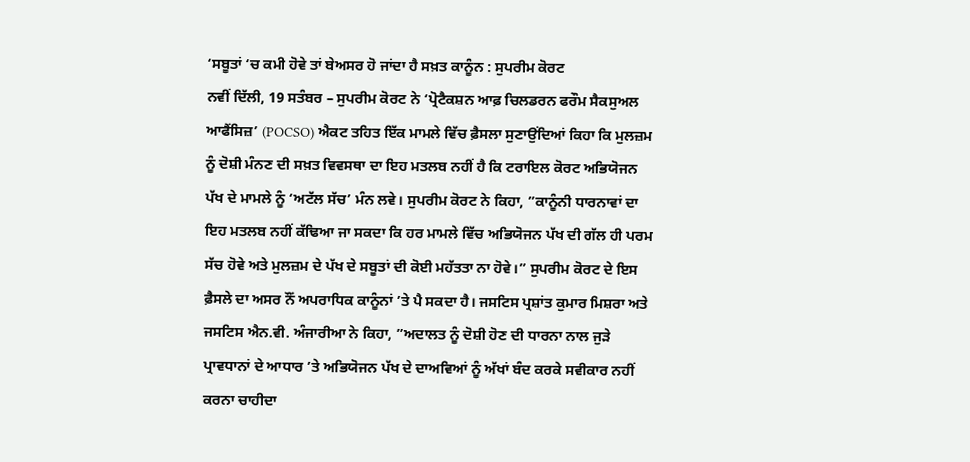‘ਸਬੂਤਾਂ ‘ਚ ਕਮੀ ਹੋਵੇ ਤਾਂ ਬੇਅਸਰ ਹੋ ਜਾਂਦਾ ਹੈ ਸਖ਼ਤ ਕਾਨੂੰਨ : ਸੁਪਰੀਮ ਕੋਰਟ
ਨਵੀਂ ਦਿੱਲੀ, 19 ਸਤੰਬਰ – ਸੁਪਰੀਮ ਕੋਰਟ ਨੇ ‘ਪ੍ਰੋਟੈਕਸ਼ਨ ਆਫ਼ ਚਿਲਡਰਨ ਫਰੌਮ ਸੈਕਸੁਅਲ ਆਫੈਂਸਿਜ਼’ (POCSO) ਐਕਟ ਤਹਿਤ ਇੱਕ ਮਾਮਲੇ ਵਿੱਚ ਫ਼ੈਸਲਾ ਸੁਣਾਉਂਦਿਆਂ ਕਿਹਾ ਕਿ ਮੁਲਜ਼ਮ ਨੂੰ ਦੋਸ਼ੀ ਮੰਨਣ ਦੀ ਸਖ਼ਤ ਵਿਵਸਥਾ ਦਾ ਇਹ ਮਤਲਬ ਨਹੀਂ ਹੈ ਕਿ ਟਰਾਇਲ ਕੋਰਟ ਅਭਿਯੋਜਨ ਪੱਖ ਦੇ ਮਾਮਲੇ ਨੂੰ ‘ਅਟੱਲ ਸੱਚ’ ਮੰਨ ਲਵੇ। ਸੁਪਰੀਮ ਕੋਰਟ ਨੇ ਕਿਹਾ, ”ਕਾਨੂੰਨੀ ਧਾਰਨਾਵਾਂ ਦਾ ਇਹ ਮਤਲਬ ਨਹੀਂ ਕੱਢਿਆ ਜਾ ਸਕਦਾ ਕਿ ਹਰ ਮਾਮਲੇ ਵਿੱਚ ਅਭਿਯੋਜਨ ਪੱਖ ਦੀ ਗੱਲ ਹੀ ਪਰਮ ਸੱਚ ਹੋਵੇ ਅਤੇ ਮੁਲਜ਼ਮ ਦੇ ਪੱਖ ਦੇ ਸਬੂਤਾਂ ਦੀ ਕੋਈ ਮਹੱਤਤਾ ਨਾ ਹੋਵੇ।” ਸੁਪਰੀਮ ਕੋਰਟ ਦੇ ਇਸ ਫ਼ੈਸਲੇ ਦਾ ਅਸਰ ਨੌਂ ਅਪਰਾਧਿਕ ਕਾਨੂੰਨਾਂ ’ਤੇ ਪੈ ਸਕਦਾ ਹੈ। ਜਸਟਿਸ ਪ੍ਰਸ਼ਾਂਤ ਕੁਮਾਰ ਮਿਸ਼ਰਾ ਅਤੇ ਜਸਟਿਸ ਐਨ.ਵੀ. ਅੰਜਾਰੀਆ ਨੇ ਕਿਹਾ, ”ਅਦਾਲਤ ਨੂੰ ਦੋਸ਼ੀ ਹੋਣ ਦੀ ਧਾਰਨਾ ਨਾਲ ਜੁੜੇ ਪ੍ਰਾਵਧਾਨਾਂ ਦੇ ਆਧਾਰ ’ਤੇ ਅਭਿਯੋਜਨ ਪੱਖ ਦੇ ਦਾਅਵਿਆਂ ਨੂੰ ਅੱਖਾਂ ਬੰਦ ਕਰਕੇ ਸਵੀਕਾਰ ਨਹੀਂ ਕਰਨਾ ਚਾਹੀਦਾ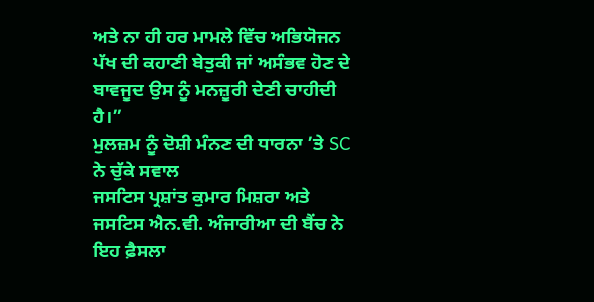ਅਤੇ ਨਾ ਹੀ ਹਰ ਮਾਮਲੇ ਵਿੱਚ ਅਭਿਯੋਜਨ ਪੱਖ ਦੀ ਕਹਾਣੀ ਬੇਤੁਕੀ ਜਾਂ ਅਸੰਭਵ ਹੋਣ ਦੇ ਬਾਵਜੂਦ ਉਸ ਨੂੰ ਮਨਜ਼ੂਰੀ ਦੇਣੀ ਚਾਹੀਦੀ ਹੈ।”
ਮੁਲਜ਼ਮ ਨੂੰ ਦੋਸ਼ੀ ਮੰਨਣ ਦੀ ਧਾਰਨਾ ’ਤੇ SC ਨੇ ਚੁੱਕੇ ਸਵਾਲ
ਜਸਟਿਸ ਪ੍ਰਸ਼ਾਂਤ ਕੁਮਾਰ ਮਿਸ਼ਰਾ ਅਤੇ ਜਸਟਿਸ ਐਨ.ਵੀ. ਅੰਜਾਰੀਆ ਦੀ ਬੈਂਚ ਨੇ ਇਹ ਫ਼ੈਸਲਾ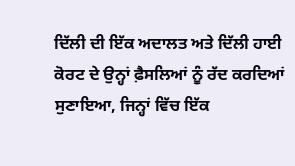ਦਿੱਲੀ ਦੀ ਇੱਕ ਅਦਾਲਤ ਅਤੇ ਦਿੱਲੀ ਹਾਈ ਕੋਰਟ ਦੇ ਉਨ੍ਹਾਂ ਫ਼ੈਸਲਿਆਂ ਨੂੰ ਰੱਦ ਕਰਦਿਆਂ ਸੁਣਾਇਆ, ਜਿਨ੍ਹਾਂ ਵਿੱਚ ਇੱਕ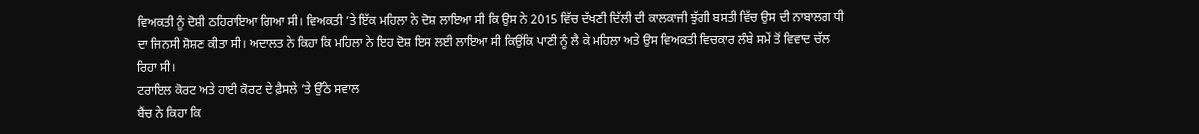ਵਿਅਕਤੀ ਨੂੰ ਦੋਸ਼ੀ ਠਹਿਰਾਇਆ ਗਿਆ ਸੀ। ਵਿਅਕਤੀ ’ਤੇ ਇੱਕ ਮਹਿਲਾ ਨੇ ਦੋਸ਼ ਲਾਇਆ ਸੀ ਕਿ ਉਸ ਨੇ 2015 ਵਿੱਚ ਦੱਖਣੀ ਦਿੱਲੀ ਦੀ ਕਾਲਕਾਜੀ ਝੁੱਗੀ ਬਸਤੀ ਵਿੱਚ ਉਸ ਦੀ ਨਾਬਾਲਗ ਧੀ ਦਾ ਜਿਨਸੀ ਸ਼ੋਸ਼ਣ ਕੀਤਾ ਸੀ। ਅਦਾਲਤ ਨੇ ਕਿਹਾ ਕਿ ਮਹਿਲਾ ਨੇ ਇਹ ਦੋਸ਼ ਇਸ ਲਈ ਲਾਇਆ ਸੀ ਕਿਉਂਕਿ ਪਾਣੀ ਨੂੰ ਲੈ ਕੇ ਮਹਿਲਾ ਅਤੇ ਉਸ ਵਿਅਕਤੀ ਵਿਚਕਾਰ ਲੰਬੇ ਸਮੇਂ ਤੋਂ ਵਿਵਾਦ ਚੱਲ ਰਿਹਾ ਸੀ।
ਟਰਾਇਲ ਕੋਰਟ ਅਤੇ ਹਾਈ ਕੋਰਟ ਦੇ ਫ਼ੈਸਲੇ ’ਤੇ ਉੱਠੇ ਸਵਾਲ
ਬੈਂਚ ਨੇ ਕਿਹਾ ਕਿ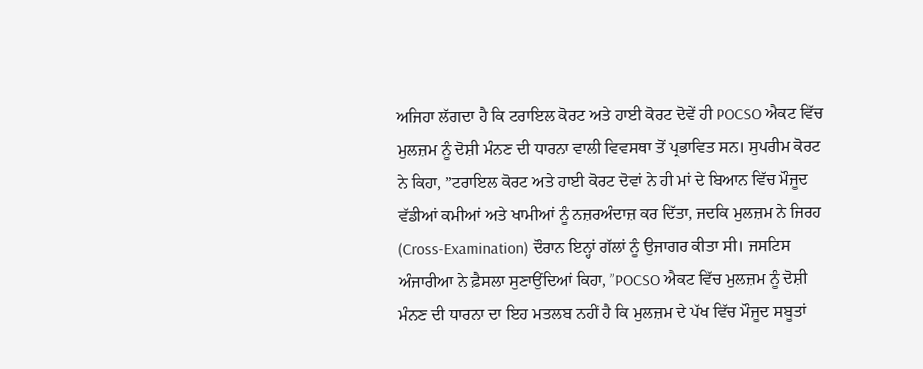ਅਜਿਹਾ ਲੱਗਦਾ ਹੈ ਕਿ ਟਰਾਇਲ ਕੋਰਟ ਅਤੇ ਹਾਈ ਕੋਰਟ ਦੋਵੇਂ ਹੀ POCSO ਐਕਟ ਵਿੱਚ ਮੁਲਜ਼ਮ ਨੂੰ ਦੋਸ਼ੀ ਮੰਨਣ ਦੀ ਧਾਰਨਾ ਵਾਲੀ ਵਿਵਸਥਾ ਤੋਂ ਪ੍ਰਭਾਵਿਤ ਸਨ। ਸੁਪਰੀਮ ਕੋਰਟ ਨੇ ਕਿਹਾ, ”ਟਰਾਇਲ ਕੋਰਟ ਅਤੇ ਹਾਈ ਕੋਰਟ ਦੋਵਾਂ ਨੇ ਹੀ ਮਾਂ ਦੇ ਬਿਆਨ ਵਿੱਚ ਮੌਜੂਦ ਵੱਡੀਆਂ ਕਮੀਆਂ ਅਤੇ ਖਾਮੀਆਂ ਨੂੰ ਨਜ਼ਰਅੰਦਾਜ਼ ਕਰ ਦਿੱਤਾ, ਜਦਕਿ ਮੁਲਜ਼ਮ ਨੇ ਜਿਰਹ (Cross-Examination) ਦੌਰਾਨ ਇਨ੍ਹਾਂ ਗੱਲਾਂ ਨੂੰ ਉਜਾਗਰ ਕੀਤਾ ਸੀ। ਜਸਟਿਸ ਅੰਜਾਰੀਆ ਨੇ ਫ਼ੈਸਲਾ ਸੁਣਾਉਂਦਿਆਂ ਕਿਹਾ, ”POCSO ਐਕਟ ਵਿੱਚ ਮੁਲਜ਼ਮ ਨੂੰ ਦੋਸ਼ੀ ਮੰਨਣ ਦੀ ਧਾਰਨਾ ਦਾ ਇਹ ਮਤਲਬ ਨਹੀਂ ਹੈ ਕਿ ਮੁਲਜ਼ਮ ਦੇ ਪੱਖ ਵਿੱਚ ਮੌਜੂਦ ਸਬੂਤਾਂ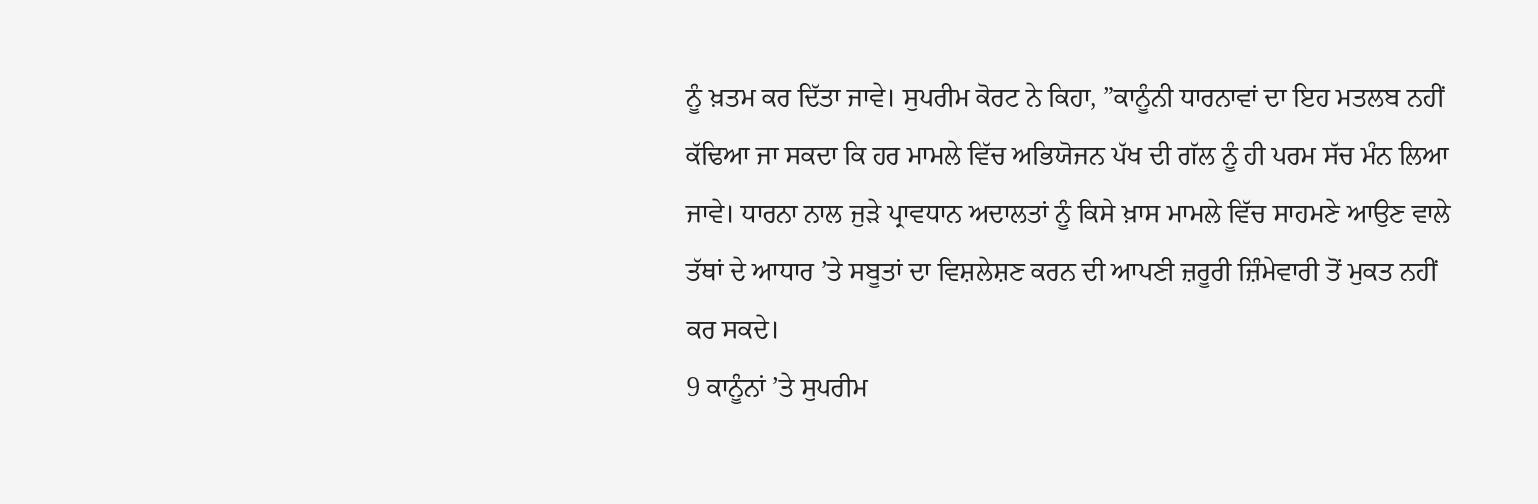ਨੂੰ ਖ਼ਤਮ ਕਰ ਦਿੱਤਾ ਜਾਵੇ। ਸੁਪਰੀਮ ਕੋਰਟ ਨੇ ਕਿਹਾ, ”ਕਾਨੂੰਨੀ ਧਾਰਨਾਵਾਂ ਦਾ ਇਹ ਮਤਲਬ ਨਹੀਂ ਕੱਢਿਆ ਜਾ ਸਕਦਾ ਕਿ ਹਰ ਮਾਮਲੇ ਵਿੱਚ ਅਭਿਯੋਜਨ ਪੱਖ ਦੀ ਗੱਲ ਨੂੰ ਹੀ ਪਰਮ ਸੱਚ ਮੰਨ ਲਿਆ ਜਾਵੇ। ਧਾਰਨਾ ਨਾਲ ਜੁੜੇ ਪ੍ਰਾਵਧਾਨ ਅਦਾਲਤਾਂ ਨੂੰ ਕਿਸੇ ਖ਼ਾਸ ਮਾਮਲੇ ਵਿੱਚ ਸਾਹਮਣੇ ਆਉਣ ਵਾਲੇ ਤੱਥਾਂ ਦੇ ਆਧਾਰ ’ਤੇ ਸਬੂਤਾਂ ਦਾ ਵਿਸ਼ਲੇਸ਼ਣ ਕਰਨ ਦੀ ਆਪਣੀ ਜ਼ਰੂਰੀ ਜ਼ਿੰਮੇਵਾਰੀ ਤੋਂ ਮੁਕਤ ਨਹੀਂ ਕਰ ਸਕਦੇ।
9 ਕਾਨੂੰਨਾਂ ’ਤੇ ਸੁਪਰੀਮ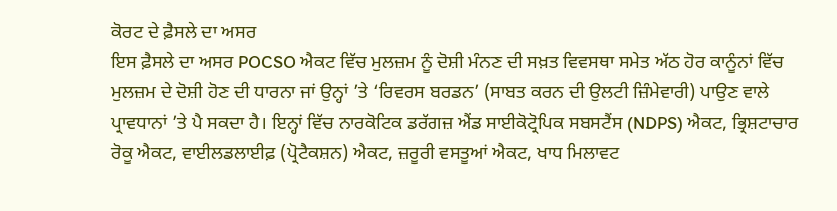ਕੋਰਟ ਦੇ ਫ਼ੈਸਲੇ ਦਾ ਅਸਰ
ਇਸ ਫ਼ੈਸਲੇ ਦਾ ਅਸਰ POCSO ਐਕਟ ਵਿੱਚ ਮੁਲਜ਼ਮ ਨੂੰ ਦੋਸ਼ੀ ਮੰਨਣ ਦੀ ਸਖ਼ਤ ਵਿਵਸਥਾ ਸਮੇਤ ਅੱਠ ਹੋਰ ਕਾਨੂੰਨਾਂ ਵਿੱਚ ਮੁਲਜ਼ਮ ਦੇ ਦੋਸ਼ੀ ਹੋਣ ਦੀ ਧਾਰਨਾ ਜਾਂ ਉਨ੍ਹਾਂ ’ਤੇ ‘ਰਿਵਰਸ ਬਰਡਨ’ (ਸਾਬਤ ਕਰਨ ਦੀ ਉਲਟੀ ਜ਼ਿੰਮੇਵਾਰੀ) ਪਾਉਣ ਵਾਲੇ ਪ੍ਰਾਵਧਾਨਾਂ ’ਤੇ ਪੈ ਸਕਦਾ ਹੈ। ਇਨ੍ਹਾਂ ਵਿੱਚ ਨਾਰਕੋਟਿਕ ਡਰੱਗਜ਼ ਐਂਡ ਸਾਈਕੋਟ੍ਰੋਪਿਕ ਸਬਸਟੈਂਸ (NDPS) ਐਕਟ, ਭ੍ਰਿਸ਼ਟਾਚਾਰ ਰੋਕੂ ਐਕਟ, ਵਾਈਲਡਲਾਈਫ਼ (ਪ੍ਰੋਟੈਕਸ਼ਨ) ਐਕਟ, ਜ਼ਰੂਰੀ ਵਸਤੂਆਂ ਐਕਟ, ਖਾਧ ਮਿਲਾਵਟ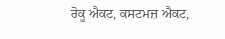ਰੋਕੂ ਐਕਟ, ਕਸਟਮਜ਼ ਐਕਟ,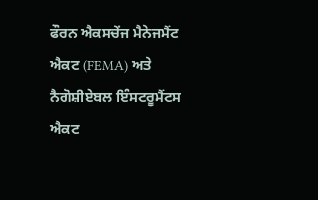ਫੌਰਨ ਐਕਸਚੇਂਜ ਮੈਨੇਜਮੈਂਟ ਐਕਟ (FEMA) ਅਤੇ ਨੈਗੋਸ਼ੀਏਬਲ ਇੰਸਟਰੂਮੈਂਟਸ ਐਕਟ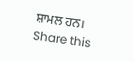ਸ਼ਾਮਲ ਹਨ।
Share this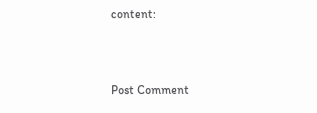content:



Post Comment